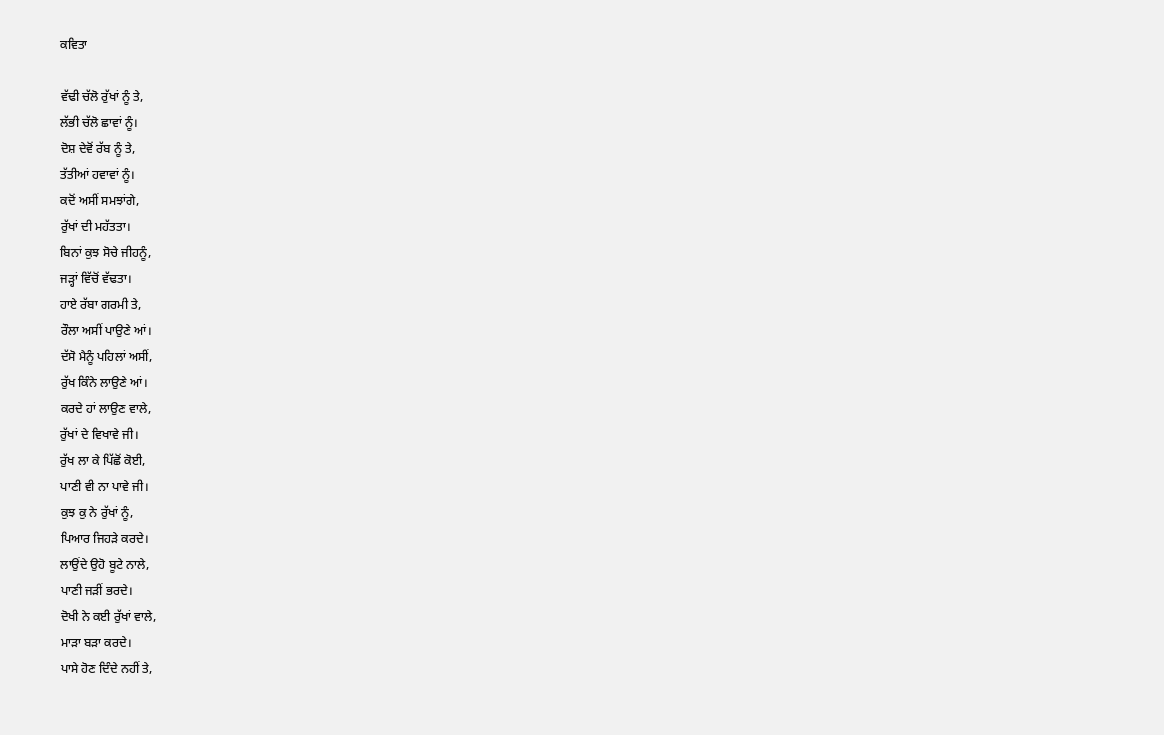ਕਵਿਤਾ

ਵੱਢੀ ਚੱਲੋ ਰੁੱਖਾਂ ਨੂੰ ਤੇ,
ਲੱਭੀ ਚੱਲੋ ਛਾਵਾਂ ਨੂੰ।
ਦੋਸ਼ ਦੇਵੋਂ ਰੱਬ ਨੂੰ ਤੇ,
ਤੱਤੀਆਂ ਹਵਾਵਾਂ ਨੂੰ।
ਕਦੋਂ ਅਸੀਂ ਸਮਝਾਂਗੇ,
ਰੁੱਖਾਂ ਦੀ ਮਹੱਤਤਾ।
ਬਿਨਾਂ ਕੁਝ ਸੋਚੇ ਜੀਹਨੂੰ,
ਜੜ੍ਹਾਂ ਵਿੱਚੋਂ ਵੱਢਤਾ।
ਹਾਏ ਰੱਬਾ ਗਰਮੀ ਤੇ,
ਰੌਲਾ ਅਸੀਂ ਪਾਉਣੇ ਆਂ।
ਦੱਸੋ ਮੈਨੂੰ ਪਹਿਲਾਂ ਅਸੀਂ,
ਰੁੱਖ ਕਿੰਨੇ ਲਾਉਣੇ ਆਂ।
ਕਰਦੇ ਹਾਂ ਲਾਉਣ ਵਾਲੇ,
ਰੁੱਖਾਂ ਦੇ ਵਿਖਾਵੇ ਜੀ।
ਰੁੱਖ ਲਾ ਕੇ ਪਿੱਛੋਂ ਕੋਈ,
ਪਾਣੀ ਵੀ ਨਾ ਪਾਵੇ ਜੀ।
ਕੁਝ ਕੁ ਨੇ ਰੁੱਖਾਂ ਨੂੰ,
ਪਿਆਰ ਜਿਹੜੇ ਕਰਦੇ।
ਲਾਉਂਦੇ ਉਹੋ ਬੂਟੇ ਨਾਲੇ,
ਪਾਣੀ ਜੜੀਂ ਭਰਦੇ।
ਦੋਖੀ ਨੇ ਕਈ ਰੁੱਖਾਂ ਵਾਲੇ,
ਮਾੜਾ ਬੜਾ ਕਰਦੇ।
ਪਾਸੇ ਹੋਣ ਦਿੰਦੇ ਨਹੀਂ ਤੇ,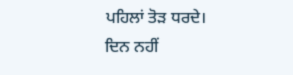ਪਹਿਲਾਂ ਤੋੜ ਧਰਦੇ।
ਦਿਨ ਨਹੀਂ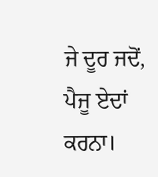ਜੇ ਦੂਰ ਜਦੋਂ,
ਪੈਜੂ ਏਦਾਂ ਕਰਨਾ।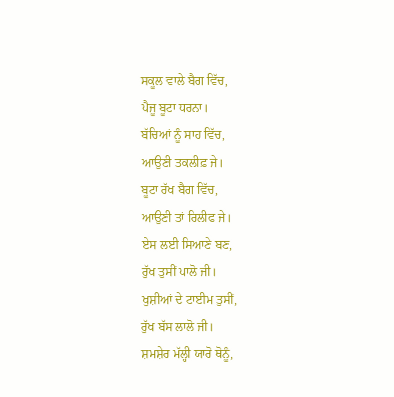ਸਕੂਲ ਵਾਲੇ ਬੈਗ ਵਿੱਚ,
ਪੈਜੂ ਬੂਟਾ ਧਰਨਾ।
ਬੱਚਿਆਂ ਨੂੰ ਸਾਹ ਵਿੱਚ,
ਆਉਣੀ ਤਕਲੀਫ਼ ਜੇ।
ਬੂਟਾ ਰੱਖ ਬੈਗ ਵਿੱਚ,
ਆਉਣੀ ਤਾਂ ਰਿਲੀਫ ਜੇ।
ਏਸ ਲਈ ਸਿਆਣੇ ਬਣ,
ਰੁੱਖ ਤੁਸੀਂ ਪਾਲੋ ਜੀ।
ਖੁਸ਼ੀਆਂ ਦੇ ਟਾਈਮ ਤੁਸੀਂ,
ਰੁੱਖ ਬੱਸ ਲਾਲੋ ਜੀ।
ਸ਼ਮਸ਼ੇਰ ਮੱਲ੍ਹੀ ਯਾਰੋ ਥੋਨੂੰ,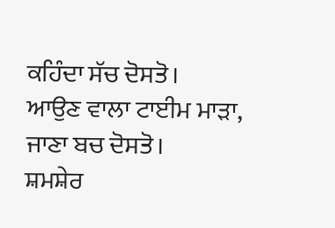ਕਹਿੰਦਾ ਸੱਚ ਦੋਸਤੋ।
ਆਉਣ ਵਾਲਾ ਟਾਈਮ ਮਾੜਾ,
ਜਾਣਾ ਬਚ ਦੋਸਤੋ।
ਸ਼ਮਸ਼ੇਰ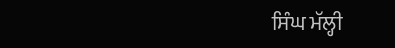ਸਿੰਘ ਮੱਲ੍ਹੀ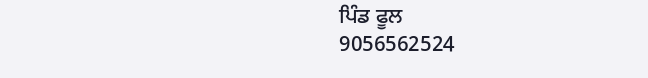ਪਿੰਡ ਫੂਲ
9056562524